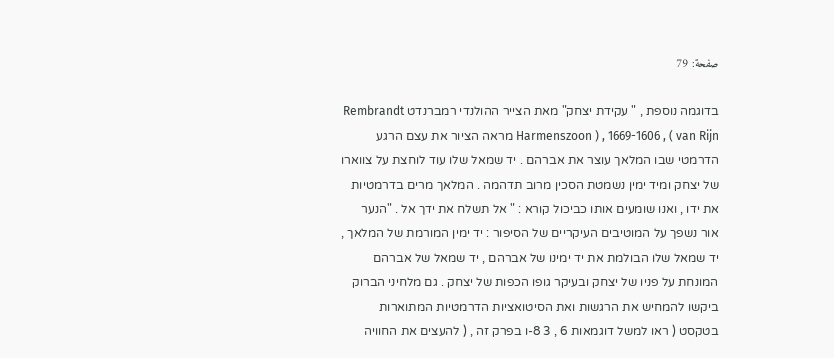صفحة: 79

בדוגמה נוספת , " עקידת יצחק" מאת הצייר ההולנדי רמברנדט Rembrandt Harmenszoon ) , 1669-1606 , ( van Rijn מראה הציור את עצם הרגע הדרמטי שבו המלאך עוצר את אברהם . יד שמאל שלו עוד לוחצת על צווארו של יצחק ומיד ימין נשמטת הסכין מרוב תדהמה . המלאך מרים בדרמטיות את ידו , ואנו שומעים אותו כביכול קורא : " אל תשלח את ידך אל . "הנער אור נשפך על המוטיבים העיקריים של הסיפור : יד ימין המורמת של המלאך , יד שמאל שלו הבולמת את יד ימינו של אברהם , יד שמאל של אברהם המונחת על פניו של יצחק ובעיקר גופו הכפות של יצחק . גם מלחיני הברוק ביקשו להמחיש את הרגשות ואת הסיטואציות הדרמטיות המתוארות בטקסט ( ראו למשל דוגמאות 6 , 3 8-ו בפרק זה , ( להעצים את החוויה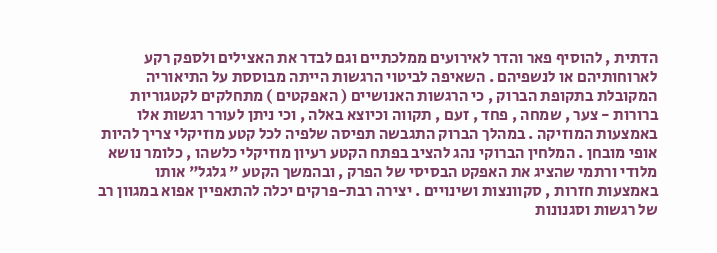הדתית , להוסיף פאר והדר לאירועים ממלכתיים וגם לבדר את האצילים ולספק רקע לארוחותיהם או לנשפיהם . השאיפה לביטוי הרגשות הייתה מבוססת על התיאוריה המקובלת בתקופת הברוק , כי הרגשות האנושיים ( האפקטים ) מתחלקים לקטגוריות ברורות - צער , שמחה , פחד , זעם , תקווה וכיוצא באלה , וכי ניתן לעורר רגשות אלו באמצעות המוזיקה . במהלך הברוק התגבשה תפיסה שלפיה לכל קטע מוזיקלי צריך להיות אופי מובחן . המלחין הברוקי נהג להציב בפתח הקטע רעיון מוזיקלי כלשהו , כלומר נושא מלודי ורתמי שהציג את האפקט הבסיסי של הפרק , ובהמשך הקטע " גלגל" אותו באמצעות חזרות , סקוונצות ושינויים . יצירה רבת-פרקים יכלה להתאפיין אפוא במגוון רב של רגשות וסגנונות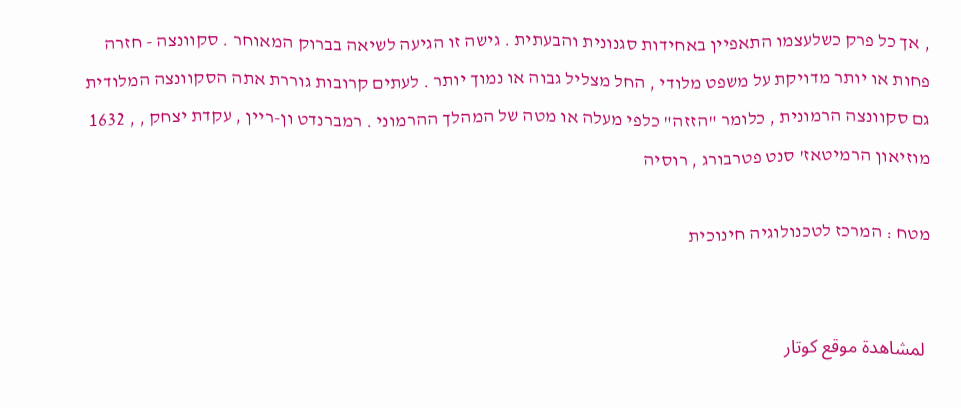, אך כל פרק כשלעצמו התאפיין באחידות סגנונית והבעתית . גישה זו הגיעה לשיאה בברוק המאוחר . סקוונצה - חזרה פחות או יותר מדויקת על משפט מלודי , החל מצליל גבוה או נמוך יותר . לעתים קרובות גוררת אתה הסקוונצה המלודית גם סקוונצה הרמונית , כלומר "הזזה" כלפי מעלה או מטה של המהלך ההרמוני . רמברנדט ון-ריין , עקדת יצחק , , 1632 מוזיאון הרמיטאז' סנט פטרבורג , רוסיה

מטח : המרכז לטכנולוגיה חינוכית


 لمشاهدة موقع كوتار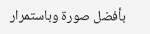بأفضل صورة وباستمرار